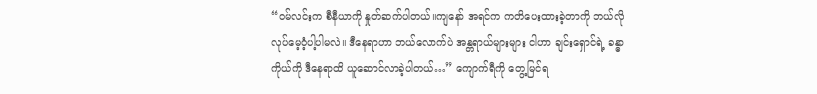“ဝမ်လင်းက စီနီယာကို နှုတ်ဆက်ပါတယ်။ကျနော် အရင်က ကတိပေးထားခဲ့တာကို ဘယ်လိုလုပ်မေ့ဝံ့ပါ့ပါမလဲ။ ဒီနေရာဟာ ဘယ်လောက်ပဲ အန္တရာယ်များများ ငါဟာ ချင်းရှောင်ရဲ့ ခန္ဓာကိုယ်ကို ဒီနေရာထိ ယူဆောင်လာခဲ့ပါတယ်…” ကျောက်ရီကို တွေ့မြင်ရ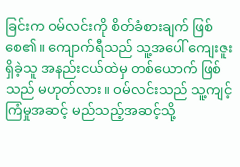ခြင်းက ဝမ်လင်းကို စိတ်ခံစားချက် ဖြစ်စေ၏။ ကျောက်ရီသည် သူ့အပေါ် ကျေးဇူးရှိခဲ့သူ အနည်းငယ်ထဲမှ တစ်ယောက် ဖြစ်သည် မဟုတ်လား။ ဝမ်လင်းသည် သူ့ကျင့်ကြံမှုအဆင့် မည်သည့်အဆင့်သို့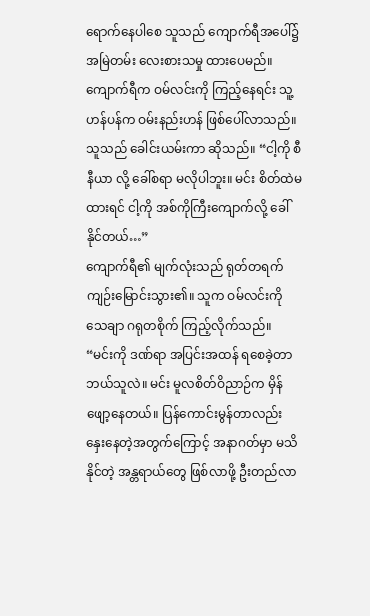ရောက်နေပါစေ သူသည် ကျောက်ရီအပေါ်၌ အမြဲတမ်း လေးစားသမှု ထားပေမည်။
ကျောက်ရီက ဝမ်လင်းကို ကြည့်နေရင်း သူ့ဟန်ပန်က ဝမ်းနည်းဟန် ဖြစ်ပေါ်လာသည်။ သူသည် ခေါင်းယမ်းကာ ဆိုသည်။ “ငါ့ကို စီနီယာ လို့ ခေါ်စရာ မလိုပါဘူး။ မင်း စိတ်ထဲမထားရင် ငါ့ကို အစ်ကိုကြီးကျောက်လို့ ခေါ်နိုင်တယ်…”
ကျောက်ရီ၏ မျက်လုံးသည် ရုတ်တရက် ကျဉ်းမြောင်းသွား၏။ သူက ဝမ်လင်းကို သေချာ ဂရုတစိုက် ကြည့်လိုက်သည်။
“မင်းကို ဒဏ်ရာ အပြင်းအထန် ရစေခဲ့တာ ဘယ်သူလဲ။ မင်း မူလစိတ်ဝိညာဉ်က မှိန်ဖျော့နေတယ်။ ပြန်ကောင်းမွန်တာလည်း နှေးနေတဲ့အတွက်ကြောင့် အနာဂတ်မှာ မသိနိုင်တဲ့ အန္တရာယ်တွေ ဖြစ်လာဖို့ ဦးတည်လာ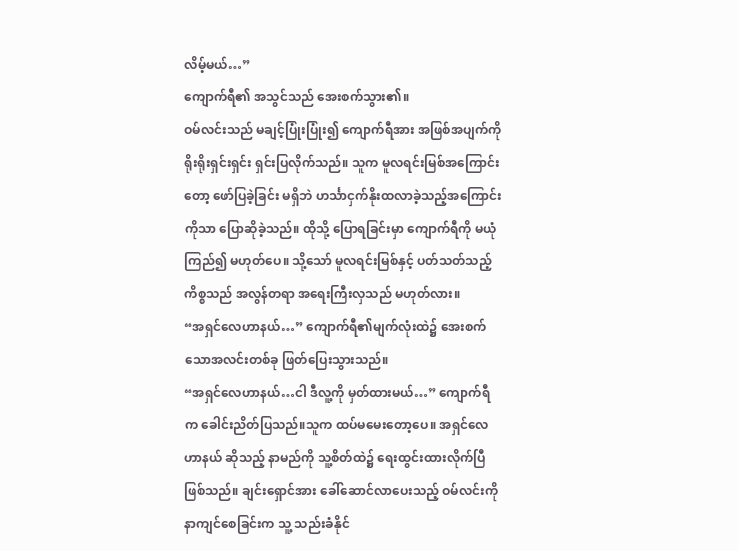လိမ့်မယ်…”
ကျောက်ရီ၏ အသွင်သည် အေးစက်သွား၏။
ဝမ်လင်းသည် မချင့်ပြုံးပြုံး၍ ကျောက်ရီအား အဖြစ်အပျက်ကို ရိုးရိုးရှင်းရှင်း ရှင်းပြလိုက်သည်။ သူက မူလရင်းမြစ်အကြောင်းတော့ ဖော်ပြခဲ့ခြင်း မရှိဘဲ ဟင်္သာငှက်နိုးထလာခဲ့သည့်အကြောင်းကိုသာ ပြောဆိုခဲ့သည်။ ထိုသို့ ပြောရခြင်းမှာ ကျောက်ရီကို မယုံကြည်၍ မဟုတ်ပေ။ သို့သော် မူလရင်းမြစ်နှင့် ပတ်သတ်သည့် ကိစ္စသည် အလွန်တရာ အရေးကြီးလှသည် မဟုတ်လား။
“အရှင်လေဟာနယ်…” ကျောက်ရီ၏မျက်လုံးထဲ၌ အေးစက်သောအလင်းတစ်ခု ဖြတ်ပြေးသွားသည်။
“အရှင်လေဟာနယ်…ငါ ဒီလူ့ကို မှတ်ထားမယ်…” ကျောက်ရီက ခေါင်းညိတ်ပြသည်။သူက ထပ်မမေးတော့ပေ။ အရှင်လေဟာနယ် ဆိုသည့် နာမည်ကို သူ့စိတ်ထဲ၌ ရေးထွင်းထားလိုက်ပြီ ဖြစ်သည်။ ချင်းရှောင်အား ခေါ်ဆောင်လာပေးသည့် ဝမ်လင်းကို နာကျင်စေခြင်းက သူ့ သည်းခံနိုင်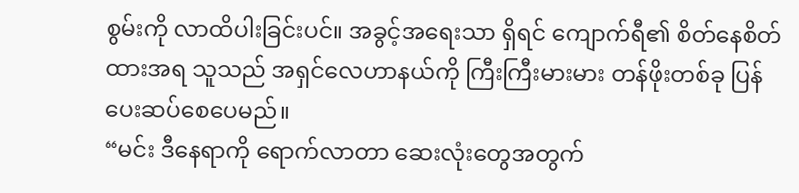စွမ်းကို လာထိပါးခြင်းပင်။ အခွင့်အရေးသာ ရှိရင် ကျောက်ရီ၏ စိတ်နေစိတ်ထားအရ သူသည် အရှင်လေဟာနယ်ကို ကြီးကြီးမားမား တန်ဖိုးတစ်ခု ပြန်ပေးဆပ်စေပေမည်။
“မင်း ဒီနေရာကို ရောက်လာတာ ဆေးလုံးတွေအတွက်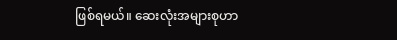ဖြစ်ရမယ်။ ဆေးလုံးအများစုဟာ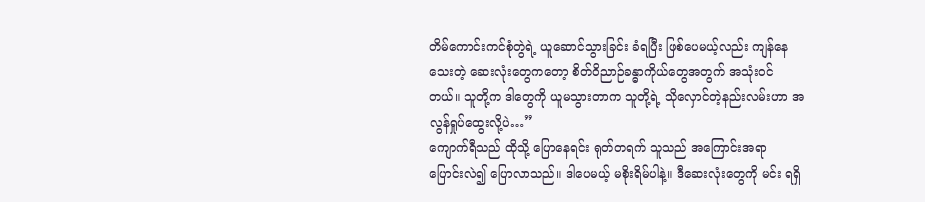တိမ်ကောင်းကင်စုံတွဲရဲ့ ယူဆောင်သွားခြင်း ခံရပြီး ဖြစ်ပေမယ့်လည်း ကျန်နေသေးတဲ့ ဆေးလုံးတွေကတော့ စိတ်ဝိညာဉ်ခန္ဓာကိုယ်တွေအတွက် အသုံးဝင်တယ်။ သူတို့က ဒါတွေကို ယူမသွားတာက သူတို့ရဲ့ သိုလှောင်တဲ့နည်းလမ်းဟာ အလွန်ရှုပ်ထွေးလို့ပဲ…”
ကျောက်ရီသည် ထိုသို့ ပြောနေရင်း ရုတ်တရက် သူသည် အကြောင်းအရာ ပြောင်းလဲ၍ ပြောလာသည်။ ဒါပေမယ့် မစိုးရိမ်ပါနဲ့။ ဒီဆေးလုံးတွေကို မင်း ရရှိ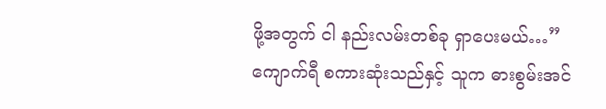ဖို့အတွက် ငါ နည်းလမ်းတစ်ခု ရှာပေးမယ်…”
ကျောက်ရီ စကားဆုံးသည်နှင့် သူက ဓားစွမ်းအင်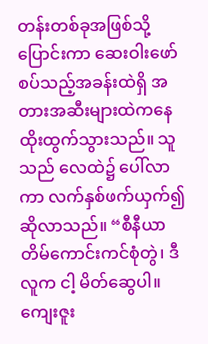တန်းတစ်ခုအဖြစ်သို့ ပြောင်းကာ ဆေးဝါးဖော်စပ်သည့်အခန်းထဲရှိ အတားအဆီးများထဲကနေ ထိုးထွက်သွားသည်။ သူသည် လေထဲ၌ ပေါ်လာကာ လက်နှစ်ဖက်ယှက်၍ ဆိုလာသည်။ “စီနီယာတိမ်ကောင်းကင်စုံတွဲ၊ ဒီလူက ငါ့ မိတ်ဆွေပါ။ ကျေးဇူး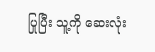ပြုပြီး သူ့ကို ဆေးလုံး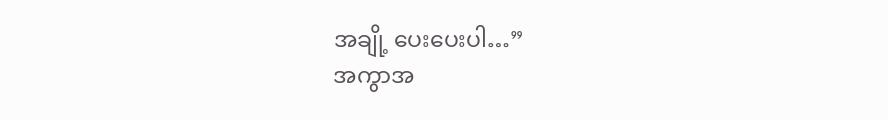အချို့ ပေးပေးပါ…”
အကွာအ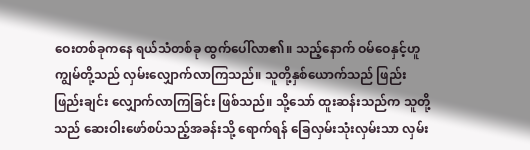ဝေးတစ်ခုကနေ ရယ်သံတစ်ခု ထွက်ပေါ်လာ၏။ သည့်နောက် ဝမ်ဝေနှင့်ဟူကျွမ်တို့သည် လှမ်းလျှောက်လာကြသည်။ သူတို့နှစ်ယောက်သည် ဖြည်းဖြည်းချင်း လျှောက်လာကြခြင်း ဖြစ်သည်။ သို့သော် ထူးဆန်းသည်က သူတို့သည် ဆေးဝါးဖော်စပ်သည့်အခန်းသို့ ရောက်ရန် ခြေလှမ်းသုံးလှမ်းသာ လှမ်း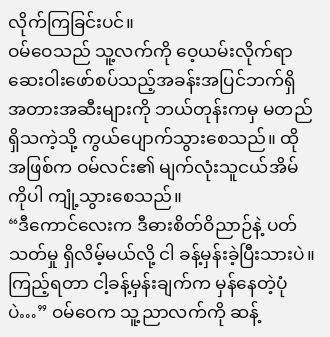လိုက်ကြခြင်းပင်။
ဝမ်ဝေသည် သူ့လက်ကို ဝေ့ယမ်းလိုက်ရာ ဆေးဝါးဖော်စပ်သည့်အခန်းအပြင်ဘက်ရှိ အတားအဆီးများကို ဘယ်တုန်းကမှ မတည်ရှိသကဲ့သို့ ကွယ်ပျောက်သွားစေသည်။ ထိုအဖြစ်က ဝမ်လင်း၏ မျက်လုံးသူငယ်အိမ်ကိုပါ ကျုံ့သွားစေသည်။
“ဒီကောင်လေးက ဒီဓားစိတ်ဝိညာဉ်နဲ့ ပတ်သတ်မှု ရှိလိမ့်မယ်လို့ ငါ ခန့်မှန်းခဲ့ပြီးသားပဲ။ ကြည့်ရတာ ငါ့ခန့်မှန်းချက်က မှန်နေတဲ့ပုံပဲ…” ဝမ်ဝေက သူ့ညာလက်ကို ဆန့်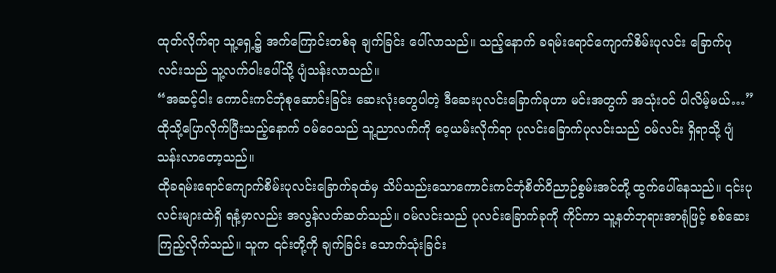ထုတ်လိုက်ရာ သူ့ရှေ့၌ အက်ကြောင်းတစ်ခု ချက်ခြင်း ပေါ်လာသည်။ သည့်နောက် ခရမ်းရောင်ကျောက်စိမ်းပုလင်း ခြောက်ပုလင်းသည် သူ့လက်ဝါးပေါ်သို့ ပျံသန်းလာသည်။
“အဆင့်ငါး ကောင်းကင်ဘုံစုဆောင်းခြင်း ဆေးလုံးတွေပါတဲ့ ဒီဆေးပုလင်းခြောက်ခုဟာ မင်းအတွက် အသုံးဝင် ပါလိမ့်မယ်…” ထိုသို့ပြောလိုက်ပြီးသည့်နောက် ဝမ်ဝေသည် သူ့ညာလက်ကို ဝေ့ယမ်းလိုက်ရာ ပုလင်းခြောက်ပုလင်းသည် ဝမ်လင်း ရှိရာသို့ ပျံသန်းလာတော့သည်။
ထိုခရမ်းရောင်ကျောက်စိမ်းပုလင်းခြောက်ခုထံမှ သိပ်သည်းသောကောင်းကင်ဘုံစိတ်ဝိညာဉ်စွမ်းအင်တို့ ထွက်ပေါ်နေသည်။ ၎င်းပုလင်းများထဲရှိ ရနံ့မှာလည်း အလွန်လတ်ဆတ်သည်။ ဝမ်လင်းသည် ပုလင်းခြောက်ခုကို ကိုင်ကာ သူ့နတ်ဘုရားအာရုံဖြင့် စစ်ဆေးကြည့်လိုက်သည်။ သူက ၎င်းတို့ကို ချက်ခြင်း သောက်သုံးခြင်း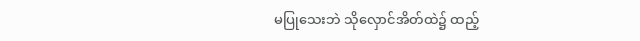မပြုသေးဘဲ သိုလှောင်အိတ်ထဲ၌ ထည့်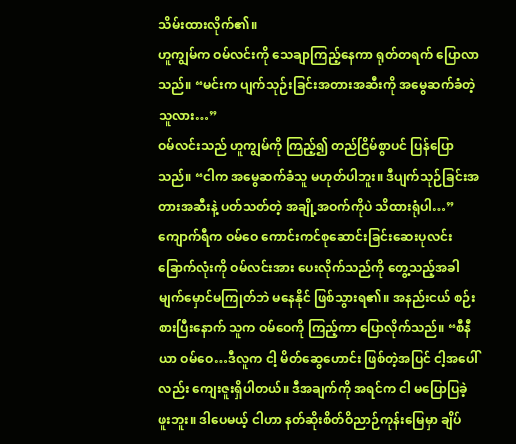သိမ်းထားလိုက်၏။
ဟူကျွမ်က ဝမ်လင်းကို သေချာကြည့်နေကာ ရုတ်တရက် ပြောလာသည်။ “မင်းက ပျက်သုဉ်းခြင်းအတားအဆီးကို အမွေဆက်ခံတဲ့သူလား…”
ဝမ်လင်းသည် ဟူကျွမ်ကို ကြည့်၍ တည်ငြိမ်စွာပင် ပြန်ပြောသည်။ “ငါက အမွေဆက်ခံသူ မဟုတ်ပါဘူး။ ဒီပျက်သုဉ်ခြင်းအတားအဆီးနဲ့ ပတ်သတ်တဲ့ အချို့အဝက်ကိုပဲ သိထားရုံပါ…”
ကျောက်ရီက ဝမ်ဝေ ကောင်းကင်စုဆောင်းခြင်းဆေးပုလင်းခြောက်လုံးကို ဝမ်လင်းအား ပေးလိုက်သည်ကို တွေ့သည့်အခါ မျက်မှောင်မကြုတ်ဘဲ မနေနိုင် ဖြစ်သွားရ၏။ အနည်းငယ် စဉ်းစားပြီးနောက် သူက ဝမ်ဝေကို ကြည့်ကာ ပြောလိုက်သည်။ “စီနီယာ ဝမ်ဝေ…ဒီလူက ငါ့ မိတ်ဆွေဟောင်း ဖြစ်တဲ့အပြင် ငါ့အပေါ်လည်း ကျေးဇူးရှိပါတယ်။ ဒီအချက်ကို အရင်က ငါ မပြောပြခဲ့ဖူးဘူး။ ဒါပေမယ့် ငါဟာ နတ်ဆိုးစိတ်ဝိညာဉ်ကုန်းမြေမှာ ချိပ်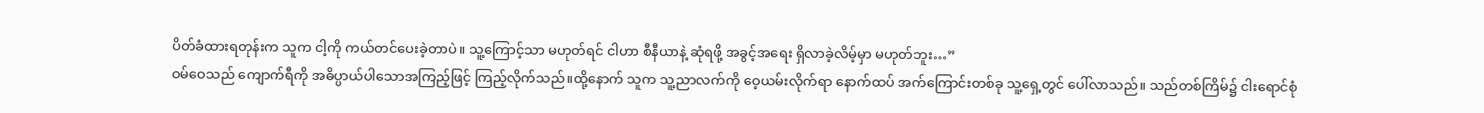ပိတ်ခံထားရတုန်းက သူက ငါ့ကို ကယ်တင်ပေးခဲ့တာပဲ။ သူ့ကြောင့်သာ မဟုတ်ရင် ငါဟာ စီနီယာနဲ့ ဆုံရဖို့ အခွင့်အရေး ရှိလာခဲ့လိမ့်မှာ မဟုတ်ဘူး…”
ဝမ်ဝေသည် ကျောက်ရီကို အဓိပ္ပာယ်ပါသောအကြည့်ဖြင့် ကြည့်လိုက်သည်။ထို့နောက် သူက သူ့ညာလက်ကို ဝေ့ယမ်းလိုက်ရာ နောက်ထပ် အက်ကြောင်းတစ်ခု သူ့ရှေ့တွင် ပေါ်လာသည်။ သည်တစ်ကြိမ်၌ ငါးရောင်စုံ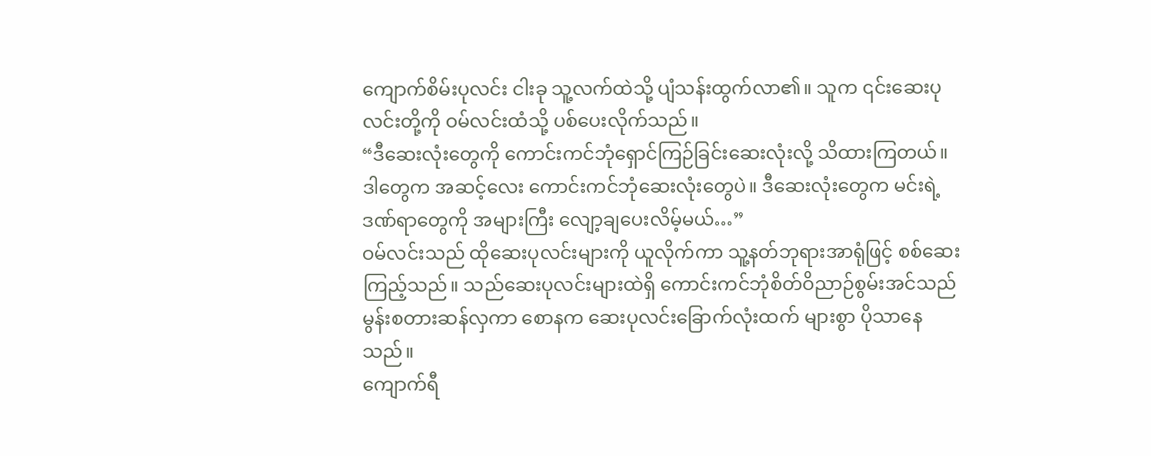ကျောက်စိမ်းပုလင်း ငါးခု သူ့လက်ထဲသို့ ပျံသန်းထွက်လာ၏။ သူက ၎င်းဆေးပုလင်းတို့ကို ဝမ်လင်းထံသို့ ပစ်ပေးလိုက်သည်။
“ဒီဆေးလုံးတွေကို ကောင်းကင်ဘုံရှောင်ကြဉ်ခြင်းဆေးလုံးလို့ သိထားကြတယ်။ ဒါတွေက အဆင့်လေး ကောင်းကင်ဘုံဆေးလုံးတွေပဲ။ ဒီဆေးလုံးတွေက မင်းရဲ့ ဒဏ်ရာတွေကို အများကြီး လျော့ချပေးလိမ့်မယ်…”
ဝမ်လင်းသည် ထိုဆေးပုလင်းများကို ယူလိုက်ကာ သူ့နတ်ဘုရားအာရုံဖြင့် စစ်ဆေးကြည့်သည်။ သည်ဆေးပုလင်းများထဲရှိ ကောင်းကင်ဘုံစိတ်ဝိညာဉ်စွမ်းအင်သည် မွန်းစတားဆန်လှကာ စောနက ဆေးပုလင်းခြောက်လုံးထက် များစွာ ပိုသာနေသည်။
ကျောက်ရီ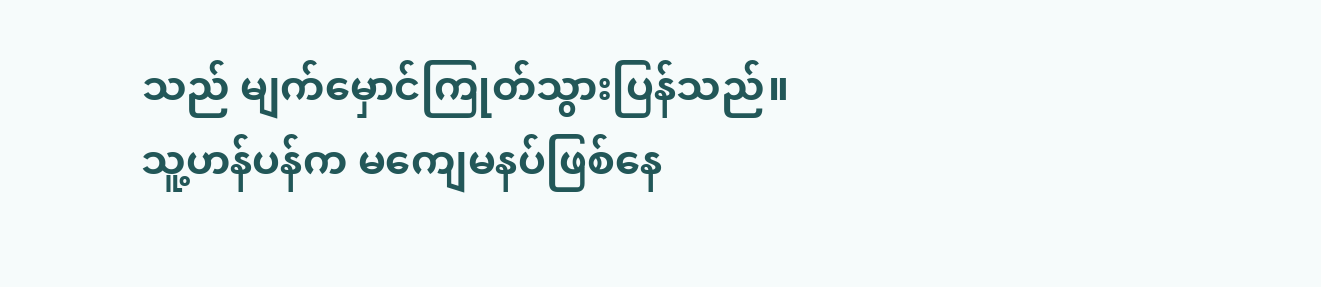သည် မျက်မှောင်ကြုတ်သွားပြန်သည်။ သူ့ဟန်ပန်က မကျေမနပ်ဖြစ်နေ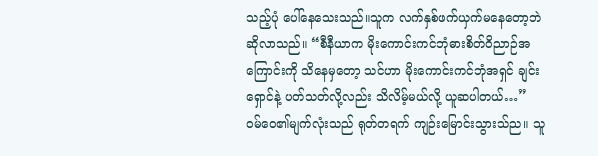သည့်ပုံ ပေါ်နေသေးသည်။သူက လက်နှစ်ဖက်ယှက်မနေတော့ဘဲ ဆိုလာသည်။ “စီနီယာက မိုးကောင်းကင်ဘုံဓားစိတ်ဝိညာဉ်အကြောင်းကို သိနေမှတော့ သင်ဟာ မိုးကောင်းကင်ဘုံအရှင် ချင်းရှောင်နဲ့ ပတ်သတ်လို့လည်း သိလိမ့်မယ်လို့ ယူဆပါတယ်…”
ဝမ်ဝေ၏မျက်လုံးသည် ရုတ်တရက် ကျဉ်းမြောင်းသွားသ်ည။ သူ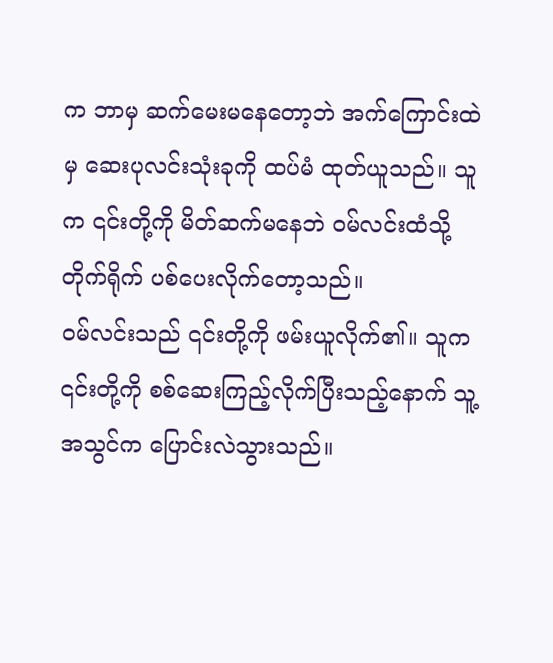က ဘာမှ ဆက်မေးမနေတော့ဘဲ အက်ကြောင်းထဲမှ ဆေးပုလင်းသုံးခုကို ထပ်မံ ထုတ်ယူသည်။ သူက ၎င်းတို့ကို မိတ်ဆက်မနေဘဲ ဝမ်လင်းထံသို့ တိုက်ရိုက် ပစ်ပေးလိုက်တော့သည်။
ဝမ်လင်းသည် ၎င်းတို့ကို ဖမ်းယူလိုက်၏။ သူက ၎င်းတို့ကို စစ်ဆေးကြည့်လိုက်ပြီးသည့်နောက် သူ့အသွင်က ပြောင်းလဲသွားသည်။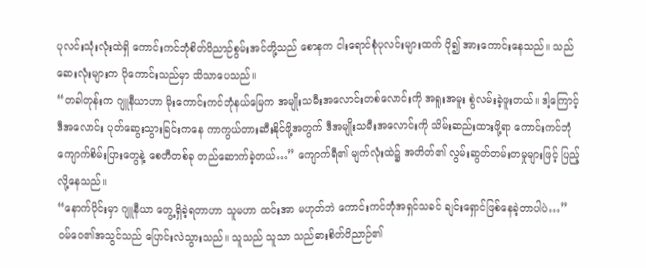ပုလင်းသုံးလုံးထဲရှိ ကောင်းကင်ဘုံစိတ်ဝိညာဉ်စွမ်းအင်တို့သည် စောနက ငါးရောင်စုံပုလင်းများထက် ပို၍ အားကောင်းနေသည်။ သည်ဆေးလုံးများက ပိုကောင်းသည်မှာ သိသာပေသည်။
“တခါတုန်းက ဂျူနီယာဟာ မိုးကောင်းကင်ဘုံနယ်မြေက အမျိုးသမီးအလောင်းတစ်လောင်းကို အရူးအမူး စွဲလမ်းခဲ့ဖူးတယ်။ ဒါ့ကြောင့် ဒီအလောင်း ပုတ်ဆွေးသွားခြင်းကနေ ကာကွယ်တားဆီးနိုင်ဖို့အတွက် ဒီအမျိုးသမီးအလောင်းကို သိမ်းဆည်းထားဖို့ရာ ကောင်းကင်ဘုံကျောက်စိမ်းပြားတွေနဲ့ စေတီတစ်ခု တည်ဆောက်ခဲ့တယ်…” ကျောက်ရီ၏ မျက်လုံးထဲ၌ အတိတ်၏ လွမ်းဆွတ်တမ်းတမှုများဖြင့် ပြည့်လို့နေသည်။
“နောက်ပိုင်းမှာ ဂျူနီယာ တွေ့ရှိခဲ့ရတာဟာ သူမဟာ ထင်းအာ မဟုတ်ဘဲ ကောင်းကင်ဘုံအရှင်သခင် ချင်းရှောင်ဖြစ်နေခဲ့တာပါပဲ…”
ဝမ်ဝေ၏အသွင်သည် ပြောင်းလဲသွားသည်။ သူသည် သူသာ သည်ဓားစိတ်ဝိညာဉ်၏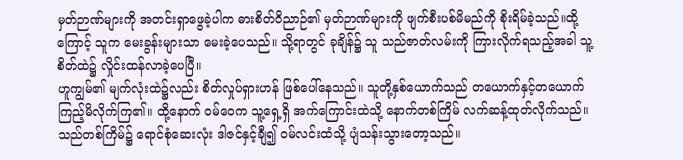မှတ်ဉာဏ်များကို အတင်းရှာဖွေခဲ့ပါက ဓားစိတ်ဝိညာဉ်၏ မှတ်ဉာဏ်များကို ဖျက်စီးပစ်မိမည်ကို စိုးရိမ်ခဲ့သည်။ထို့ကြောင့် သူက မေးခွန်းများသာ မေးခဲ့ပေသည်။ သို့ရာတွင် ခုချိန်၌ သူ သည်ဇာတ်လမ်းကို ကြားလိုက်ရသည့်အခါ သူ့စိတ်ထဲ၌ လှိုင်းထန်လာခဲ့ပေပြီ။
ဟူကျွမ်၏ မျက်လုံးထဲ၌လည်း စိတ်လှုပ်ရှားဟန် ဖြစ်ပေါ်နေသည်။ သူတို့နှစ်ယောက်သည် တယောက်နှင့်တယောက် ကြည့်မိလိုက်ကြ၏။ ထို့နောက် ဝမ်ဝေက သူ့ရှေ့ရှိ အက်ကြောင်းထဲသို့ နောက်တစ်ကြိမ် လက်ဆန့်ထုတ်လိုက်သည်။ သည်တစ်ကြိမ်၌ ရောင်စုံဆေးလုံး ဒါဇင်နှင့်ချီ၍ ဝမ်လင်းထံသို့ ပျံသန်းသွားတော့သည်။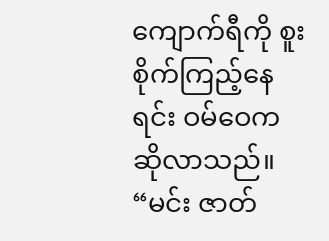ကျောက်ရီကို စူးစိုက်ကြည့်နေရင်း ဝမ်ဝေက ဆိုလာသည်။ “မင်း ဇာတ်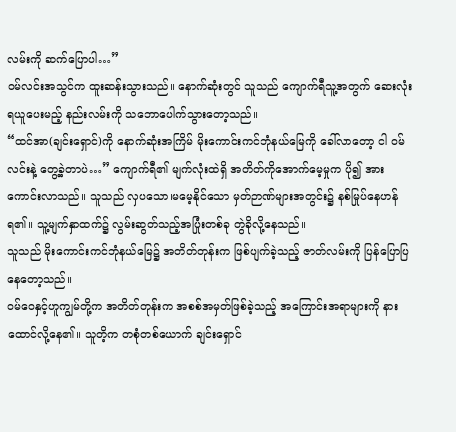လမ်းကို ဆက်ပြောပါ…”
ဝမ်လင်းအသွင်က ထူးဆန်းသွားသည်။ နောက်ဆုံးတွင် သူသည် ကျောက်ရီသူ့အတွက် ဆေးလုံးရယူပေးမည့် နည်းလမ်းကို သဘောပေါက်သွားတော့သည်။
“ထင်အာ(ချင်းရှောင်)ကို နောက်ဆုံးအကြိမ် မိုးကောင်းကင်ဘုံနယ်မြေကို ခေါ်လာတော့ ငါ ဝမ်လင်းနဲ့ တွေ့ခဲ့တာပဲ…” ကျောက်ရီ၏ မျက်လုံးထဲရှိ အတိတ်ကိုအောက်မေ့မှုက ပို၍ အားကောင်းလာသည်။ သူသည် လှပသော၊မမေ့နိုင်သော မှတ်ဉာဏ်များအတွင်း၌ နစ်မြုပ်နေဟန် ရ၏။ သူ့မျက်နှာထက်၌ လွမ်းဆွတ်သည့်အပြုံးတစ်ခု တွဲခိုလို့နေသည်။
သူသည် မိုးကောင်းကင်ဘုံနယ်မြေ၌ အတိတ်တုန်းက ဖြစ်ပျက်ခဲ့သည့် ဇာတ်လမ်းကို ပြန်ပြောပြနေတော့သည်။
ဝမ်ဝေနှင့်ဟူကျွမ်တို့က အတိတ်တုန်းက အစစ်အမှတ်ဖြစ်ခဲ့သည့် အကြောင်းအရာများကို နားထောင်လို့နေ၏။ သူတိ့က တစုံတစ်ယောက် ချင်းရှောင်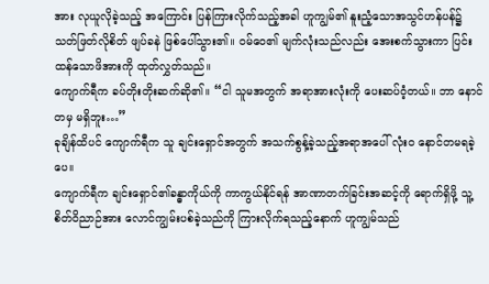အား လုယူလိုခဲ့သည့် အကြောင်း ပြန်ကြားလိုက်သည့်အခါ ဟူကျွမ်၏ နူးညံ့သောအသွင်ဟန်ပန်၌ သတ်ဖြတ်လိုစိတ် ဖျပ်ခနဲ ဖြစ်ပေါ်သွား၏။ ဝမ်ဝေ၏ မျက်လုံးသည်လည်း အေးစက်သွားကာ ပြင်းထန်သောဖိအားကို ထုတ်လွှတ်သည်။
ကျောက်ရီက ခပ်တိုးတိုးဆက်ဆို၏။ “ငါ သူမအတွက် အရာအားလုံးကို ပေးဆပ်ဝံ့တယ်။ ဘာ နောင်တမှ မရှိဘူး…”
ခုချိန်ထိပင် ကျောက်ရီက သူ ချင်းရှောင်အတွက် အသက်စွန့်ခဲ့သည့်အရာအပေါ် လုံးဝ နောင်တမရခဲ့ပေ။
ကျောက်ရီက ချင်းရှောင်၏ခန္ဓာကိုယ်ကို ကာကွယ်နိုင်ရန် အာဏာတက်ခြင်းအဆင့်ကို ရောက်ရှိဖို့ သူ့စိတ်ဝိညာဉ်အား လောင်ကျွမ်းပစ်ခဲ့သည်ကို ကြားလိုက်ရသည့်နောက် ဟူကျွမ်သည်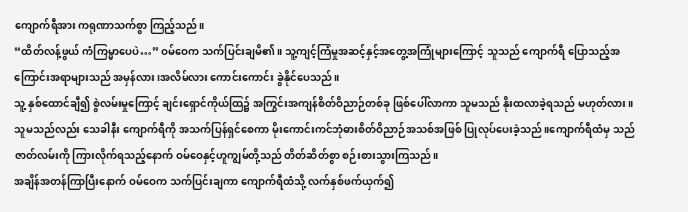ကျောက်ရီအား ကရုဏာသက်စွာ ကြည့်သည်။
“ထိတ်လန့်ဖွယ် ကံကြမ္မာပေပဲ…” ဝမ်ဝေက သက်ပြင်းချမိ၏။ သူ့ကျင့်ကြံမှုအဆင့်နှင့်အတွေ့အကြုံများကြောင့် သူသည် ကျောက်ရီ ပြောသည့်အကြောင်းအရာများသည် အမှန်လား၊အလိမ်လား ကောင်းကောင်း ခွဲနိုင်ပေသည်။
သူ့ နှစ်ထောင်ချီ၍ စွဲလမ်းမှုကြောင့် ချင်းရှောင်ကိုယ်ထြ၌ အကြွင်းအကျန်စိတ်ဝိညာဉ်တစ်ခု ဖြစ်ပေါ်လာကာ သူမသည် နိုးထလာခဲ့ရသည် မဟုတ်လား။ သူမသည်လည်း သေခါနီး ကျောက်ရီကို အသက်ပြန်ရှင်စေကာ မိုးကောင်းကင်ဘုံဓားစိတ်ဝိညာဉ်အသစ်အဖြစ် ပြုလုပ်ပေးခဲ့သည်။ကျောက်ရီထံမှ သည်ဇာတ်လမ်းကို ကြားလိုက်ရသည့်နောက် ဝမ်ဝေနှင့်ဟူကျွမ်တို့သည် တိတ်ဆိတ်စွာ စဉ်းစားသွားကြသည်။
အချိန်အတန်ကြာပြီးနောက် ဝမ်ဝေက သက်ပြင်းချကာ ကျောက်ရီထံသို့ လက်နှစ်ဖက်ယှက်၍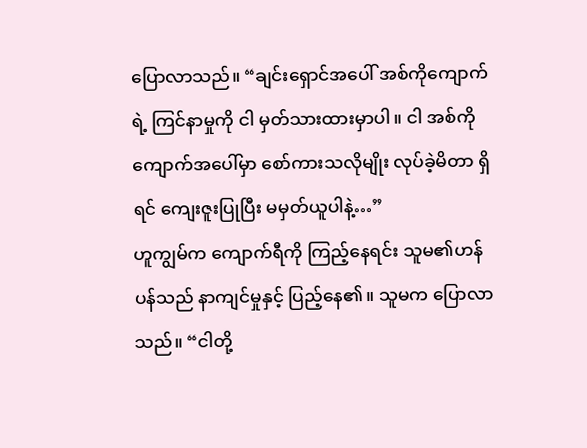ပြောလာသည်။ “ချင်းရှောင်အပေါ် အစ်ကိုကျောက်ရဲ့ ကြင်နာမှုကို ငါ မှတ်သားထားမှာပါ။ ငါ အစ်ကိုကျောက်အပေါ်မှာ စော်ကားသလိုမျိုး လုပ်ခဲ့မိတာ ရှိရင် ကျေးဇူးပြုပြီး မမှတ်ယူပါနဲ့…”
ဟူကျွမ်က ကျောက်ရီကို ကြည့်နေရင်း သူမ၏ဟန်ပန်သည် နာကျင်မှုနှင့် ပြည့်နေ၏။ သူမက ပြောလာသည်။ “ငါတို့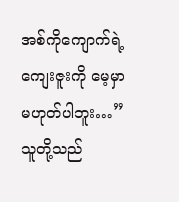အစ်ကိုကျောက်ရဲ့ ကျေးဇူးကို မေ့မှာ မဟုတ်ပါဘူး…”
သူတို့သည်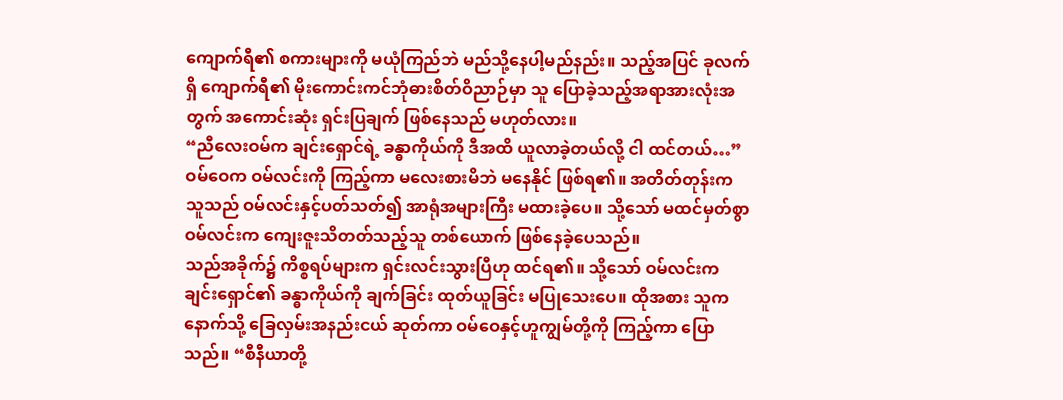ကျောက်ရီ၏ စကားများကို မယုံကြည်ဘဲ မည်သို့နေပါ့မည်နည်း။ သည့်အပြင် ခုလက်ရှိ ကျောက်ရီ၏ မိုးကောင်းကင်ဘုံဓားစိတ်ဝိညာဉ်မှာ သူ ပြောခဲ့သည့်အရာအားလုံးအတွက် အကောင်းဆုံး ရှင်းပြချက် ဖြစ်နေသည် မဟုတ်လား။
“ညီလေးဝမ်က ချင်းရှောင်ရဲ့ ခန္ဓာကိုယ်ကို ဒီအထိ ယူလာခဲ့တယ်လို့ ငါ ထင်တယ်…”
ဝမ်ဝေက ဝမ်လင်းကို ကြည့်ကာ မလေးစားမိဘဲ မနေနိုင် ဖြစ်ရ၏။ အတိတ်တုန်းက သူသည် ဝမ်လင်းနှင့်ပတ်သတ်၍ အာရုံအများကြီး မထားခဲ့ပေ။ သို့သော် မထင်မှတ်စွာ ဝမ်လင်းက ကျေးဇူးသိတတ်သည့်သူ တစ်ယောက် ဖြစ်နေခဲ့ပေသည်။
သည်အခိုက်၌ ကိစ္စရပ်များက ရှင်းလင်းသွားပြီဟု ထင်ရ၏။ သို့သော် ဝမ်လင်းက ချင်းရှောင်၏ ခန္ဓာကိုယ်ကို ချက်ခြင်း ထုတ်ယူခြင်း မပြုသေးပေ။ ထိုအစား သူက နောက်သို့ ခြေလှမ်းအနည်းငယ် ဆုတ်ကာ ဝမ်ဝေနှင့်ဟူကျွမ်တို့ကို ကြည့်ကာ ပြောသည်။ “စီနီယာတို့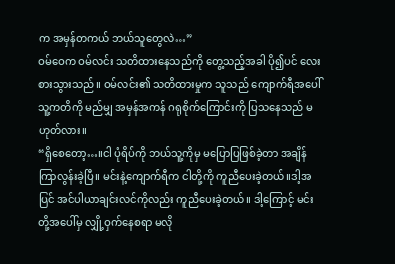က အမှန်တကယ် ဘယ်သူတွေလဲ…”
ဝမ်ဝေက ဝမ်လင်း သတိထားနေသည်ကို တွေ့သည့်အခါ ပို၍ပင် လေးစားသွားသည်။ ဝမ်လင်း၏ သတိထားမှုက သူသည် ကျောက်ရီအပေါ် သူ့ကတိကို မည်မျှ အမှန်အကန် ဂရုစိုက်ကြောင်းကို ပြသနေသည် မဟုတ်လား။
“ရှိစေတော့…။ငါ ပုံရိပ်ကို ဘယ်သူ့ကိုမှ မပြောပြဖြစ်ခဲ့တာ အချိန်ကြာလွန်းခဲ့ပြီ။ မင်းနဲ့ကျောက်ရီက ငါတို့ကို ကူညီပေးခဲ့တယ်။ဒါ့အပြင် အင်ပါယာချင်းလင်ကိုလည်း ကူညီပေးခဲ့တယ်။ ဒါ့ကြောင့် မင်းတို့အပေါ်မှ လျှို့ဝှက်နေစရာ မလို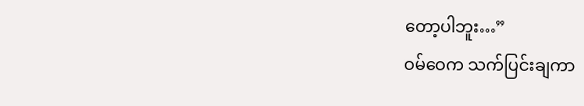တော့ပါဘူး…”
ဝမ်ဝေက သက်ပြင်းချကာ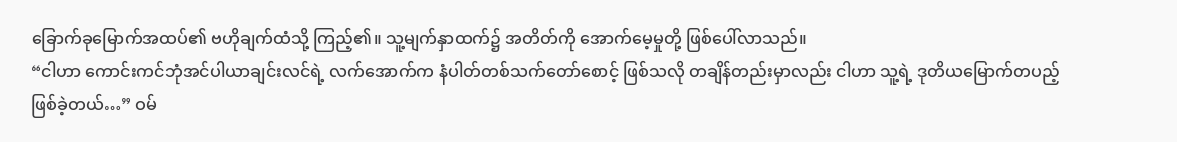ခြောက်ခုမြောက်အထပ်၏ ဗဟိုချက်ထံသို့ ကြည့်၏။ သူ့မျက်နှာထက်၌ အတိတ်ကို အောက်မေ့မှုတို့ ဖြစ်ပေါ်လာသည်။
“ငါဟာ ကောင်းကင်ဘုံအင်ပါယာချင်းလင်ရဲ့ လက်အောက်က နံပါတ်တစ်သက်တော်စောင့် ဖြစ်သလို တချိန်တည်းမှာလည်း ငါဟာ သူ့ရဲ့ ဒုတိယမြောက်တပည့် ဖြစ်ခဲ့တယ်…” ဝမ်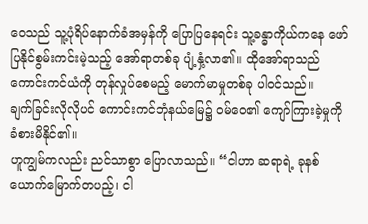ဝေသည် သူ့ပုံရိပ်နောက်ခံအမှန်ကို ပြောပြနေရင်း သူ့ခန္ဓာကိုယ်ကနေ ဖော်ပြနိုင်စွမ်းကင်းမဲ့သည့် အော်ရာတစ်ခု ပျံ့နှံ့လာ၏။ ထိုအော်ရာသည် ကောင်းကင်ယံကို တုန်လှုပ်စေမည့် မောက်မာမှုတစ်ခု ပါဝင်သည်။
ချက်ခြင်းလိုလိုပင် ကောင်းကင်ဘုံနယ်မြေ၌ ဝမ်ဝေ၏ ကျော်ကြားခဲ့မှုကို ခံစားမိနိုင်၏။
ဟူကျွမ်ကလည်း ညင်သာစွာ ပြောလာသည်။ “ငါဟာ ဆရာရဲ့ ခုနစ်ယောက်မြောက်တပည့်၊ ငါ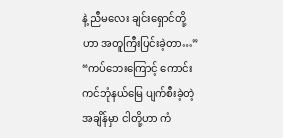နဲ့ ညီမလေး ချင်းရှောင်တို့ဟာ အတူကြီးပြင်းခဲ့တာ…”
“ကပ်ဘေးကြောင့် ကောင်းကင်ဘုံနယ်မြေ ပျက်စီးခဲ့တဲ့အချိန်မှာ ငါတို့ဟာ ကံ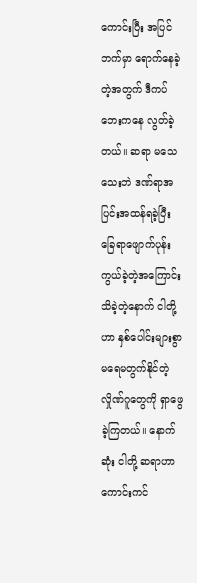ကောင်းပြီး အပြင်ဘက်မှာ ရောက်နေခဲ့တဲ့အတွက် ဒီကပ်ဘေးကနေ လွတ်ခဲ့တယ်။ ဆရာ မသေသေးဘဲ ဒဏ်ရာအပြင်းအထန်ရခဲ့ပြီး ခြေရာဖျောက်ပုန်းကွယ်ခဲ့တဲ့အကြောင်း သိခဲ့တဲ့နောက် ငါတို့ဟာ နှစ်ပေါင်းများစွာ မရေမတွက်နိုင်တဲ့လှိုဏ်ဂူတွေကို ရှာဖွေခဲ့ကြတယ်။ နောက်ဆုံး ငါတို့ ဆရာဟာ ကောင်းကင်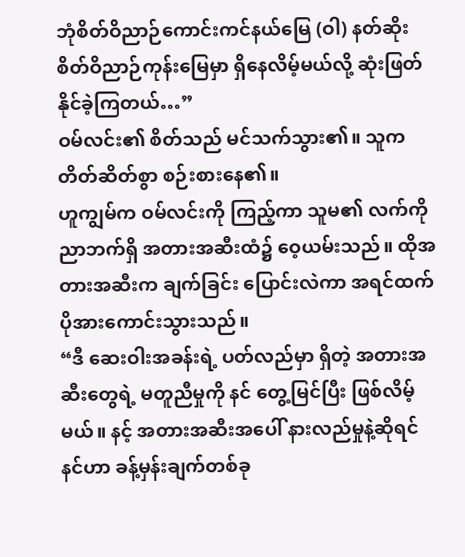ဘုံစိတ်ဝိညာဉ်ကောင်းကင်နယ်မြေ (ဝါ) နတ်ဆိုးစိတ်ဝိညာဉ်ကုန်းမြေမှာ ရှိနေလိမ့်မယ်လို့ ဆုံးဖြတ်နိုင်ခဲ့ကြတယ်…”
ဝမ်လင်း၏ စိတ်သည် မင်သက်သွား၏။ သူက တိတ်ဆိတ်စွာ စဉ်းစားနေ၏။
ဟူကျွမ်က ဝမ်လင်းကို ကြည့်ကာ သူမ၏ လက်ကို ညာဘက်ရှိ အတားအဆီးထံ၌ ဝေ့ယမ်းသည်။ ထိုအတားအဆီးက ချက်ခြင်း ပြောင်းလဲကာ အရင်ထက် ပိုအားကောင်းသွားသည်။
“ဒီ ဆေးဝါးအခန်းရဲ့ ပတ်လည်မှာ ရှိတဲ့ အတားအဆီးတွေရဲ့ မတူညီမှုကို နင် တွေ့မြင်ပြီး ဖြစ်လိမ့်မယ်။ နင့် အတားအဆီးအပေါ် နားလည်မှုနဲ့ဆိုရင် နင်ဟာ ခန့်မှန်းချက်တစ်ခု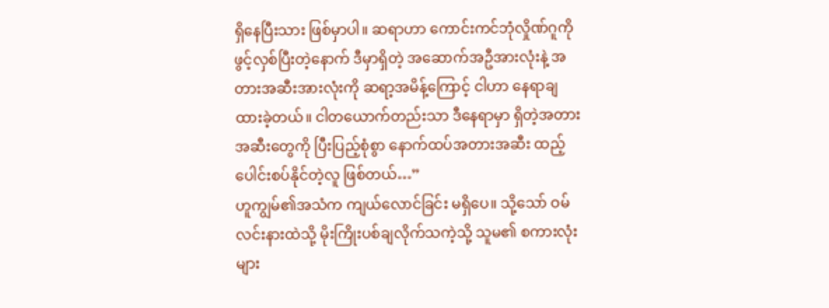ရှိနေပြီးသား ဖြစ်မှာပါ။ ဆရာဟာ ကောင်းကင်ဘုံလှိုဏ်ဂူကို ဖွင့်လှစ်ပြီးတဲ့နောက် ဒီမှာရှိတဲ့ အဆောက်အဦအားလုံးနဲ့ အတားအဆီးအားလုံးကို ဆရာ့အမိန့်ကြောင့် ငါဟာ နေရာချထားခဲ့တယ်။ ငါတယောက်တည်းသာ ဒီနေရာမှာ ရှိတဲ့အတားအဆီးတွေကို ပြီးပြည့်စုံစွာ နောက်ထပ်အတားအဆီး ထည့်ပေါင်းစပ်နိုင်တဲ့လူ ဖြစ်တယ်…”
ဟူကျွမ်၏အသံက ကျယ်လောင်ခြင်း မရှိပေ။ သို့သော် ဝမ်လင်းနားထဲသို့ မိုးကြိုးပစ်ချလိုက်သကဲ့သို့ သူမ၏ စကားလုံးများ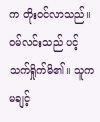က တိုးဝင်လာသည်။
ဝမ်လင်းသည် ပင့်သက်ရှိုက်မိ၏။ သူက မချင့်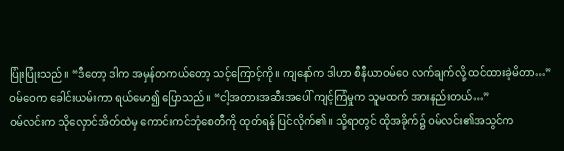ပြုံးပြုံးသည်။ “ဒီတော့ ဒါက အမှန်တကယ်တော့ သင့်ကြောင့်ကို။ ကျနော်က ဒါဟာ စီနီယာဝမ်ဝေ လက်ချက်လို့ ထင်ထားခဲ့မိတာ…”
ဝမ်ဝေက ခေါင်းယမ်းကာ ရယ်မော၍ ပြောသည်။ “ငါ့အတားအဆီးအပေါ် ကျင့်ကြံမှုက သူမထက် အားနည်းတယ်…”
ဝမ်လင်းက သိုလှောင်အိတ်ထဲမှ ကောင်းကင်ဘုံစေတီကို ထုတ်ရန် ပြင်လိုက်၏။ သို့ရာတွင် ထိုအခိုက်၌ ဝမ်လင်း၏အသွင်က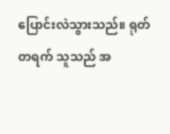ပြောင်းလဲသွားသည်။ ရုတ်တရက် သူသည် အ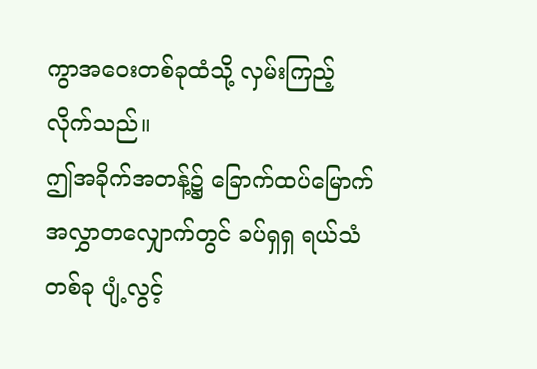ကွာအဝေးတစ်ခုထံသို့ လှမ်းကြည့်လိုက်သည်။
ဤအခိုက်အတန့်၌ ခြောက်ထပ်မြောက်အလွှာတလျှောက်တွင် ခပ်ရှရှ ရယ်သံတစ်ခု ပျံ့လွင့်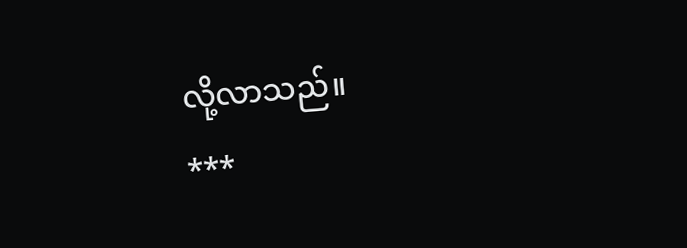လို့လာသည်။
***